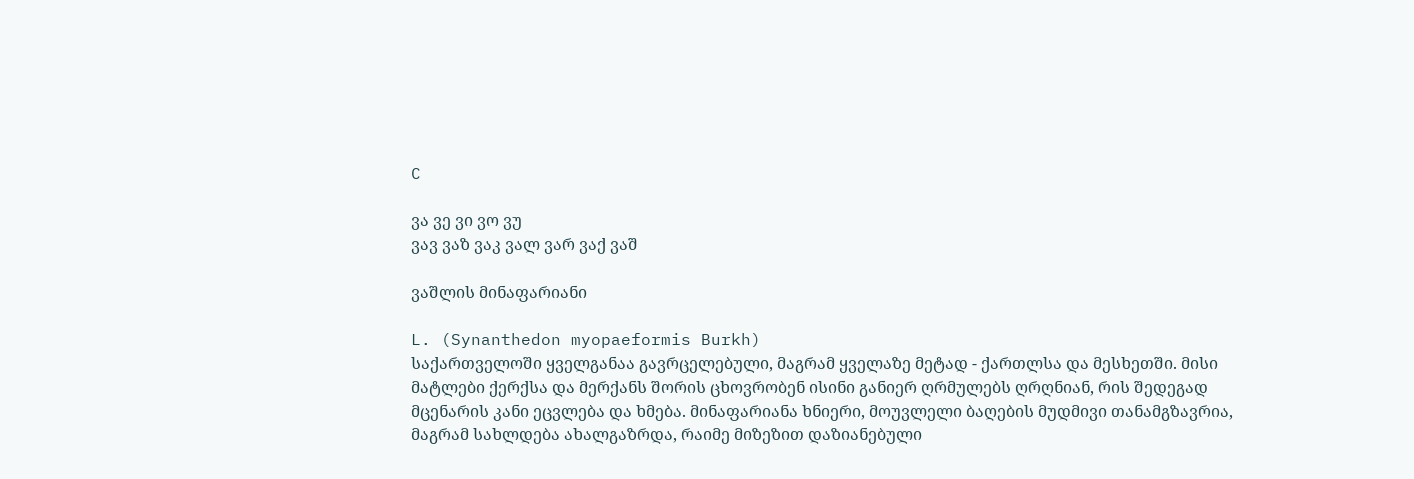C

ვა ვე ვი ვო ვუ
ვავ ვაზ ვაკ ვალ ვარ ვაქ ვაშ

ვაშლის მინაფარიანი

L. (Synanthedon myopaeformis Burkh)
საქართველოში ყველგანაა გავრცელებული, მაგრამ ყველაზე მეტად - ქართლსა და მესხეთში. მისი მატლები ქერქსა და მერქანს შორის ცხოვრობენ ისინი განიერ ღრმულებს ღრღნიან, რის შედეგად მცენარის კანი ეცვლება და ხმება. მინაფარიანა ხნიერი, მოუვლელი ბაღების მუდმივი თანამგზავრია, მაგრამ სახლდება ახალგაზრდა, რაიმე მიზეზით დაზიანებული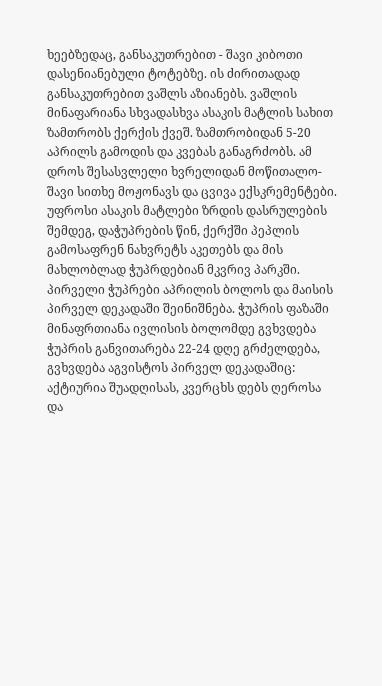ხეებზედაც, განსაკუთრებით - შავი კიბოთი დასენიანებული ტოტებზე. ის ძირითადად განსაკუთრებით ვაშლს აზიანებს. ვაშლის მინაფარიანა სხვადასხვა ასაკის მატლის სახით ზამთრობს ქერქის ქვეშ. ზამთრობიდან 5-20 აპრილს გამოდის და კვებას განაგრძობს. ამ დროს შესასვლელი ხვრელიდან მოწითალო-შავი სითხე მოჟონავს და ცვივა ექსკრემენტები. უფროსი ასაკის მატლები ზრდის დასრულების შემდეგ, დაჭუპრების წინ, ქერქში პეპლის გამოსაფრენ ნახვრეტს აკეთებს და მის მახლობლად ჭუპრდებიან მკვრივ პარკში. პირველი ჭუპრები აპრილის ბოლოს და მაისის პირველ დეკადაში შეინიშნება. ჭუპრის ფაზაში მინაფრთიანა ივლისის ბოლომდე გვხვდება ჭუპრის განვითარება 22-24 დღე გრძელდება, გვხვდება აგვისტოს პირველ დეკადაშიც: აქტიურია შუადღისას, კვერცხს დებს ღეროსა და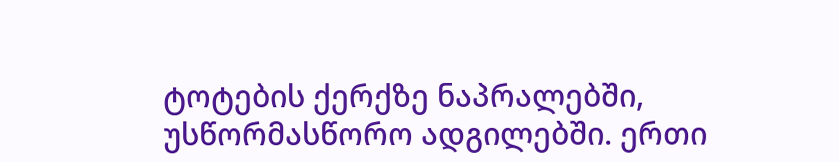ტოტების ქერქზე ნაპრალებში, უსწორმასწორო ადგილებში. ერთი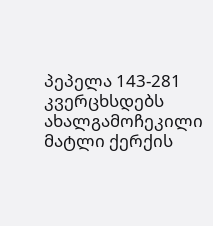პეპელა 143-281 კვერცხსდებს ახალგამოჩეკილი მატლი ქერქის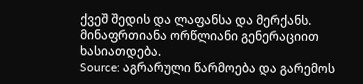ქვეშ შედის და ლაფანსა და მერქანს. მინაფრთიანა ორწლიანი გენერაციით ხასიათდება.
Source: აგრარული წარმოება და გარემოს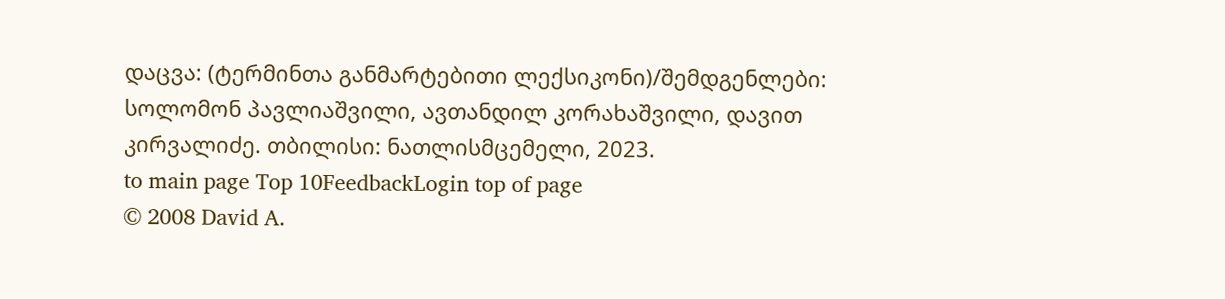დაცვა: (ტერმინთა განმარტებითი ლექსიკონი)/შემდგენლები: სოლომონ პავლიაშვილი, ავთანდილ კორახაშვილი, დავით კირვალიძე. თბილისი: ნათლისმცემელი, 2023.
to main page Top 10FeedbackLogin top of page
© 2008 David A.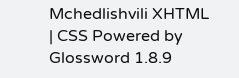Mchedlishvili XHTML | CSS Powered by Glossword 1.8.9